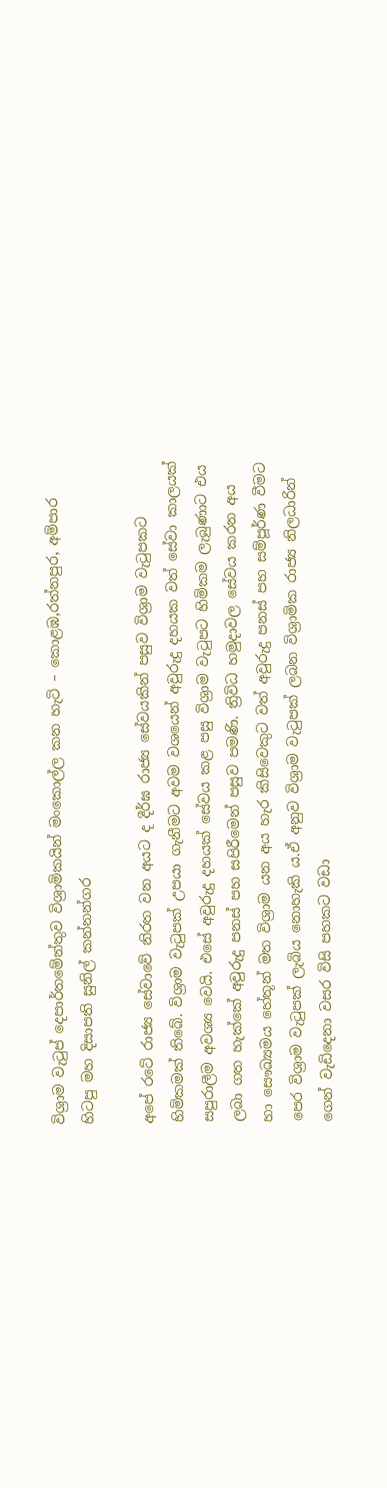විශ්‍රාම වැටුප් දෙපාර්තමේන්තුව විශ්‍රාමිකයින් මංකොල්ල කන හැටි – කොළඹ,රත්නපුර, අම්පාර හිටපු මහ දිසාපති සුනිල් කන්නන්ගර

අපේ රටේ රාජ්‍ය සේවාවේ නිරත වන අයට ද දීර්ඝ රාජ්‍ය සේවයකින් පසුව විශ්‍රාම වැටුපකට හිමිකමක් තිබේ. විශ්‍රාම වැටුපක් උපයා ගැනීමට අවම වශයෙන් අවුරුදු දහයක වත් සේවා කාලයක් සපුරාලීම අවශ්‍ය වෙයි. එසේ අවුරුදු දහයක් සේවය කළ පසු විශ්‍රාම වැටුපට හිමිකම ලැබුණාට එය ලබා ගත හැක්කේ අවුරුදු පනස් පහ සපිරීමෙන් පසුව පමණි. ත්‍රිවිධ හමුදාවල සේවය කරන අය හා සෞඛ්‍යමය හේතූන් මත විශ්‍රාම යන අය හැර කිසිවෙකුට වත් අවුරුදු පනස් පහ සම්පූර්ණ වීමට පෙර විශ්‍රාම වැටුපක් ලැබිය නොහැකි ය.ඒ අනුව විශ්‍රාම වැටුපක් ලබන විශ්‍රාමික රාජ්‍ය නිලධාරින් ගෙන් වැඩිදෙනා වසර විසි පහකට වඩා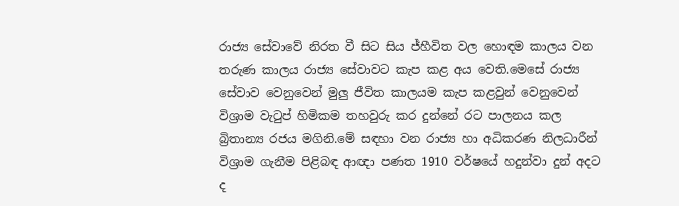රාජ්‍ය සේවාවේ නිරත වී සිට සිය ජ්හීවිත වල හොඳම කාලය වන තරුණ කාලය රාජ්‍ය සේවාවට කැප කළ අය වෙති.මෙසේ රාජ්‍ය සේවාව වෙනුවෙන් මුලු ජීවිත කාලයම කැප කළවුන් වෙනුවෙන් විශ්‍රාම වැටුප් හිමිකම තහවුරු කර දුන්නේ රට පාලනය කල බ්‍රිතාන්‍ය රජය මගිනි.මේ සඳහා වන රාජ්‍ය හා අධිකරණ නිලධාරීන් විශ්‍රාම ගැනීම පිළිබඳ ආඥා පණත 1910 වර්ෂයේ හදුන්වා දුන් අදට ද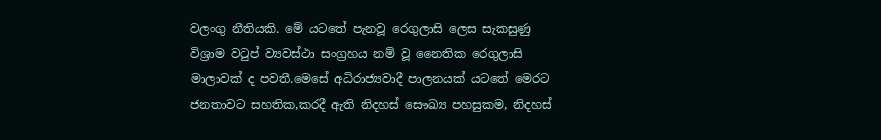වලංගු නීතියකි. මේ යටතේ පැනවූ රෙගුලාසි ලෙස සැකසුණු විශ්‍රාම වටුප් ව්‍යවස්ථා සංග්‍රහය නම් වූ නෛතික රෙගුලාසි මාලාවක් ද පවතී.මෙසේ අධිරාජ්‍යවාදී පාලනයක් යටතේ මෙරට ජනතාවට සහතික,කරදී ඇති නිදහස් සෞඛ්‍ය පහසුකම, නිදහස්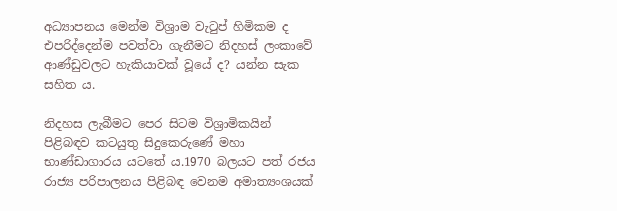අධ්‍යාපනය මෙන්ම විශ්‍රාම වැටුප් හිමිකම ද එපරිද්දෙන්ම පවත්වා ගැනීමට නිදහස් ලංකාවේ ආණ්ඩුවලට හැකියාවක් වූයේ ද? යන්න සැක සහිත ය.

නිදහස ලැබීමට පෙර සිටම විශ්‍රාමිකයින් පිළිබඳව කටයුතු සිදුකෙරුණේ මහා භාණ්ඩාගාරය යටතේ ය.1970 බලයට පත්‍ රජය රාජ්‍ය පරිපාලනය පිළිබඳ වෙනම අමාත්‍යංශයක්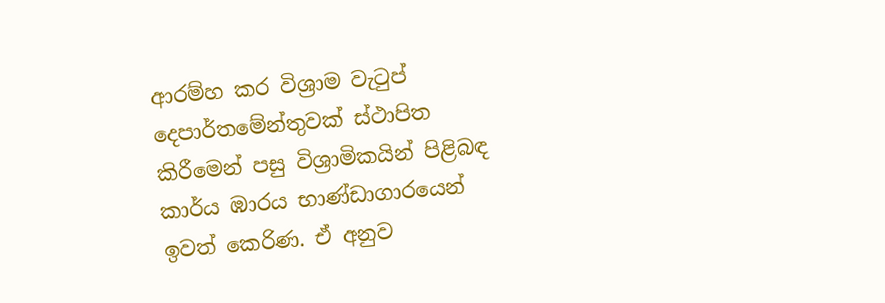ආරම්හ කර විශ්‍රාම වැටුප් දෙපාර්තමේන්තුවක් ස්ථාපිත කිරීමෙන් පසු විශ්‍රාමිකයින් පිළිබඳ කාර්ය ඹාරය භාණ්ඩාගාරයෙන් ඉවත් කෙරිණ. ඒ අනුව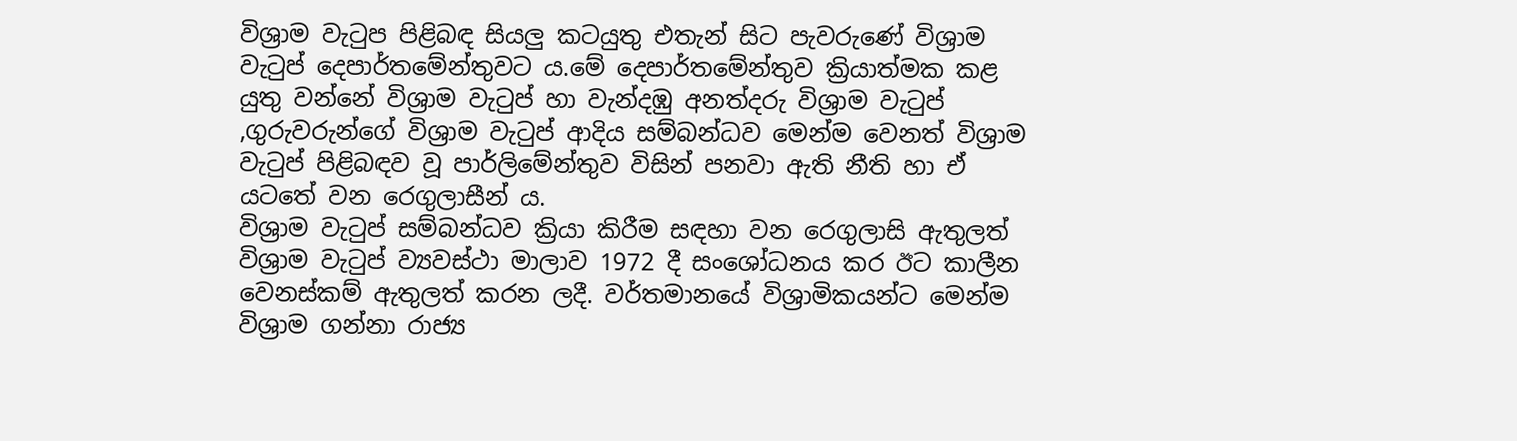විශ්‍රාම වැටුප පිළිබඳ සියලු කටයුතු එතැන් සිට පැවරුණේ විශ්‍රාම වැටුප් දෙපාර්තමේන්තුවට ය.මේ දෙපාර්තමේන්තුව ක්‍රියාත්මක කළ යුතු වන්නේ විශ්‍රාම වැටුප් හා වැන්දඹු අනත්දරු විශ්‍රාම වැටුප් ,ගුරුවරුන්ගේ විශ්‍රාම වැටුප් ආදිය සම්බන්ධව මෙන්ම වෙනත් විශ්‍රාම වැටුප් පිළිබඳව වූ පාර්ලිමේන්තුව විසින් පනවා ඇති නීති හා ඒ යටතේ වන රෙගුලාසීන්‍ ය.
විශ්‍රාම වැටුප් සම්බන්ධව ක්‍රියා කිරීම සඳහා වන රෙගුලාසි ඇතුලත් විශ්‍රාම වැටුප් ව්‍යවස්ථා මාලාව 1972 දී සංශෝධනය කර ඊට කාලීන වෙනස්කම් ඇතුලත් කරන ලදී. වර්තමානයේ විශ්‍රාමිකයන්ට මෙන්ම විශ්‍රාම ගන්නා රාජ්‍ය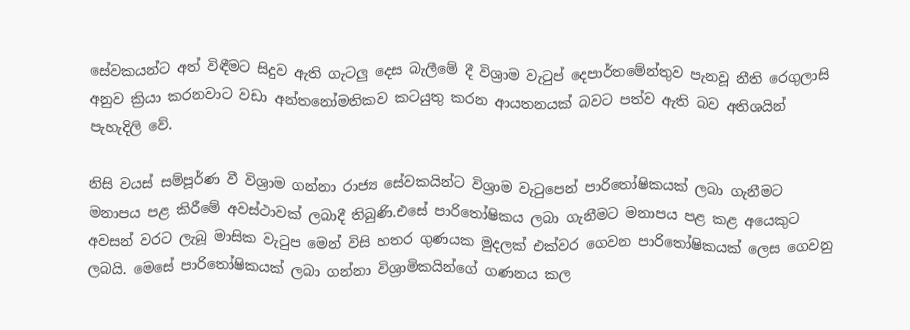සේවකයන්ට අත් විඳීමට සිදුව ඇති ගැටලු දෙස බැලීමේ දී විශ්‍රාම වැටුප් දෙපාර්තමේන්තුව පැනවූ නීති රෙගුලාසි අනුව ක්‍රියා කරනවාට වඩා අන්තනෝමතිකව කටයුතු කරන ආයතනයක් බවට පත්ව ඇති බව අතිශයින් පැහැදිලි වේ.

නිසි වයස් සම්පූර්ණ වී විශ්‍රාම ගන්නා රාජ්‍ය සේවකයින්ට විශ්‍රාම වැටුපෙන් පාරිතෝෂිකයක් ලබා ගැනීමට මනාපය පළ කිරීමේ අවස්ථාවක් ලබාදී තිබුණි.එසේ පාරිතෝෂිකය ලබා ගැනීමට මනාපය පළ කළ අයෙකුට අවසන් වරට ලැබූ මාසික වැටුප මෙන් විසි හතර ගුණයක මුදලක් එක්වර ගෙවන පාරිතෝෂිකයක් ලෙස ගෙවනු ලබයි. මෙසේ පාරිතෝෂිකයක් ලබා ගන්නා විශ්‍රාමිකයින්ගේ ගණනය කල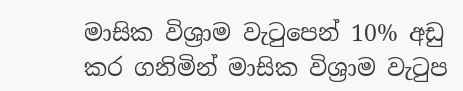මාසික විශ්‍රාම වැටුපෙන් 10% අඩු කර ගනිමින් මාසික විශ්‍රාම වැටුප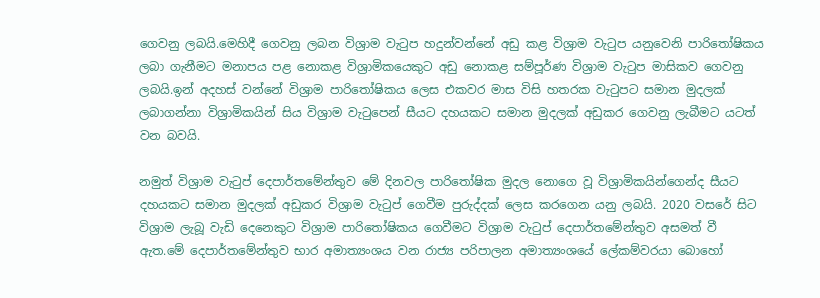ගෙවනු ලබයි.මෙහිදී ගෙවනු ලබන විශ්‍රාම වැටුප හදුන්වන්නේ අඩු කළ විශ්‍රාම වැටුප යනුවෙනි පාරිතෝෂිකය ලබා ගැනීමට මනාපය පළ නොකළ විශ්‍රාමිකයෙකුට අඩු නොකළ සම්පූර්ණ විශ්‍රාම වැටුප මාසිකව ගෙවනු ලබයි.ඉන් අදහස් වන්නේ විශ්‍රාම පාරිතෝෂිකය ලෙස එකවර මාස විසි හතරක වැටුපට සමාන මුදලක් ලබාගන්නා විශ්‍රාමිකයින් සිය විශ්‍රාම වැටුපෙන් සීයට දහයකට සමාන මුදලක් අඩුකර ගෙවනු ලැබීමට යටත් වන බවයි.

නමුත් විශ්‍රාම වැටුප් දෙපාර්තමේන්තුව මේ දිනවල පාරිතෝෂික මුදල නොගෙ වූ විශ්‍රාමිකයින්ගෙන්ද සීයට දහයකට සමාන මුදලක් අඩුකර විශ්‍රාම වැටුප් ගෙවීම පුරුද්දක් ලෙස කරගෙන යනු ලබයි. 2020 වසරේ සිට විශ්‍රාම ලැබූ වැඩි දෙනෙකුට විශ්‍රාම පාරිතෝෂිකය ගෙවීමට විශ්‍රාම වැටුප් දෙපාර්තමේන්තුව අසමත් වී ඇත.මේ දෙපාර්තමේන්තුව භාර අමාත්‍යංශය වන රාජ්‍ය පරිපාලන අමාත්‍යංශයේ ලේකම්වරයා බොහෝ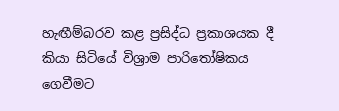හැඟීම්බරව කළ ප්‍රසිද්ධ ප්‍රකාශයක දී කියා සිටියේ විශ්‍රාම පාරිතෝෂිකය ගෙවීමට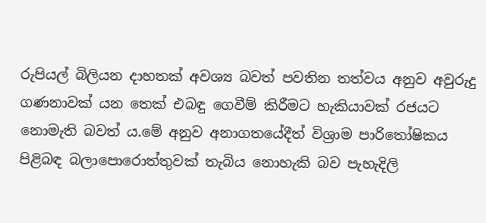රුපියල් බිලියන දාහතක් අවශ්‍ය බවත් පවතින තත්වය අනුව අවුරුදු ගණනාවක් යන තෙක් එබඳු ගෙවීම් කිරීමට හැකියාවක් රජයට නොමැති බවත් ය.මේ අනුව අනාගතයේදීත් විශ්‍රාම පාරිතෝෂිකය පිළිබඳ බලාපොරොත්තුවක් තැබිය නොහැකි බව පැහැදිලි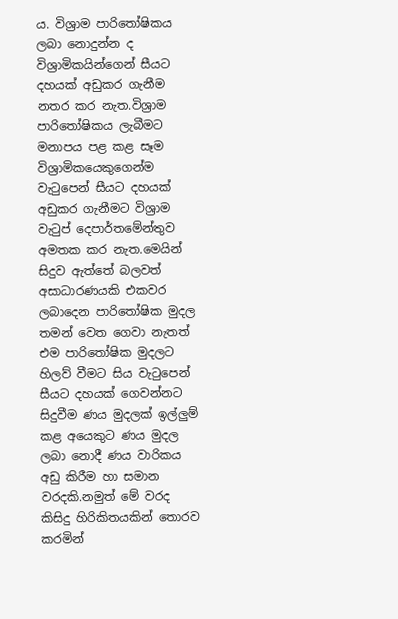ය. විශ්‍රාම පාරිතෝෂිකය ලබා නොදුන්න ද විශ්‍රාමිකයින්ගෙන් සීයට දහයක් අඩුකර ගැනීම නතර කර නැත.විශ්‍රාම පාරිතෝෂිකය ලැබීමට මනාපය පළ කළ සෑම විශ්‍රාමිකයෙකුගෙන්ම වැටුපෙන් සීයට දහයක් අඩුකර ගැනීමට විශ්‍රාම වැටුප් දෙපාර්තමේන්තුව අමතක කර නැත.මෙයින් සිදුව ඇත්තේ බලවත් අසාධාරණයකි එකවර ලබාදෙන පාරිතෝෂික මුදල තමන් වෙත ගෙවා නැතත් එම පාරිතෝෂික මුදලට හිලව් වීමට සිය වැටුපෙන් සීයට දහයක් ගෙවන්නට සිදුවීම ණය මුදලක් ඉල්ලුම් කළ අයෙකුට ණය මුදල ලබා නොදී ණය වාරිකය අඩු කිරීම හා සමාන වරදකි.නමුත් මේ වරද කිසිදු හිරිකිතයකින් තොරව කරමින්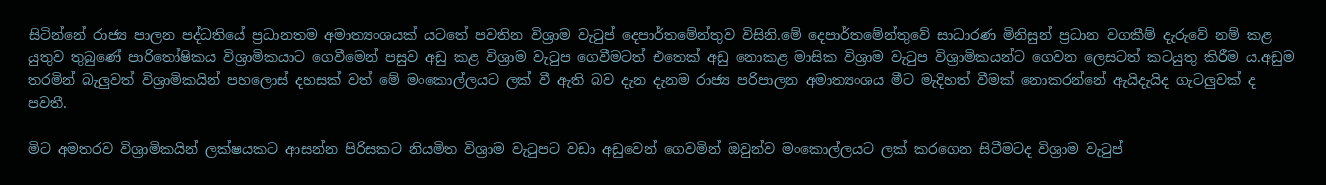සිටින්නේ රාජ්‍ය පාලන පද්ධතියේ ප්‍රධානතම අමාත්‍යංශයක් යටතේ පවතින විශ්‍රාම වැටුප් දෙපාර්තමේන්තුව විසිනි.මේ දෙපාර්තමේන්තුවේ සාධාරණ මිනිසුන් ප්‍රධාන වගකීම් දැරුවේ නම් කළ යුතුව තුබුණේ පාරිතෝෂිකය විශ්‍රාමිකයාට ගෙවීමෙන් පසුව අඩු කළ විශ්‍රාම වැටුප ගෙවීමටත් එතෙක් අඩු නොකළ මාසික විශ්‍රාම වැටුප විශ්‍රාමිකයන්ට ගෙවන ලෙසටත් කටයුතු කිරීම ය.අඩුම තරමින් බැලුවත් විශ්‍රාමිකයින් පහලොස් දහසක් වත් මේ මංකොල්ලයට ලක් වී ඇති බව දැන දැනම රාජ්‍ය පරිපාලන අමාත්‍යංශය මීට මැදිහත් වීමක් නොකරන්නේ ඇයිදැයිද ගැටලුවක් ද පවතී.

මිට අමතරව විශ්‍රාමිකයින් ලක්ෂයකට ආසන්න පිරිසකට නියමිත විශ්‍රාම වැටුපට වඩා අඩුවෙන් ගෙවමින් ඔවුන්ව මංකොල්ලයට ලක් කරගෙන සිටීමටද විශ්‍රාම වැටුප්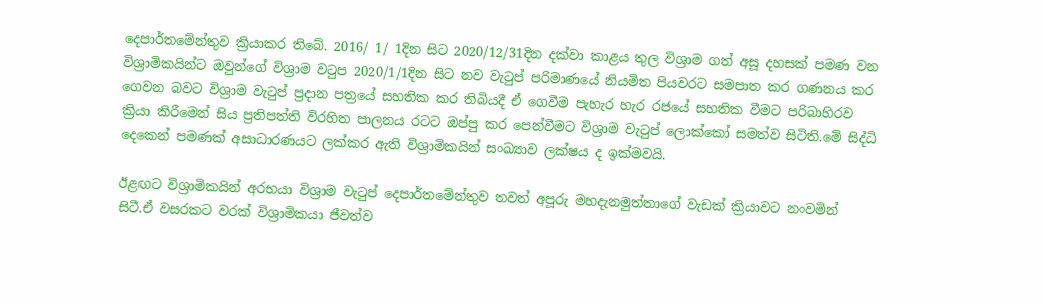දෙපාර්තමේන්තුව ක්‍රියාකර තිබේ. 2016/ 1/ 1දින සිට 2020/12/31දින දක්වා කාළය තුල විශ්‍රාම ගත් අසූ දහසක් පමණ වන විශ්‍රාමිකයින්ට ඔවුන්ගේ විශ්‍රාම වටුප 2020/1/1දින සිට නව වැටුප් පරිමාණයේ නියමිත පියවරට සමපාත කර ගණනය කර ගෙවන බවට විශ්‍රාම වැටුප් ප්‍රදාන පත්‍රයේ සහතික කර තිබියදී ඒ ගෙවීම පැහැර හැර රජයේ සහතික වීමට පරිබාහිරව ක්‍රියා කිරීමෙන් සිය ප්‍රතිපත්ති විරහිත පාලනය රටට ඔප්පු කර පෙන්වීමට විශ්‍රාම වැටුප් ලොක්කෝ සමත්ව සිටිති.මේ සිද්ධි දෙකෙන් පමණක් අසාධාරණයට ලක්කර ඇති විශ්‍රාමිකයින් සංඛ්‍යාව ලක්ෂය ද ඉක්මවයි.

ඊළඟට විශ්‍රාමිකයින් අරභයා විශ්‍රාම වැටුප් දෙපාර්තමේන්තුව තවත් අපූරු මහදැනමුත්තාගේ වැඩක් ක්‍රියාවට නංවමින් සිටී.ඒ වසරකට වරක් විශ්‍රාමිකයා ජීවත්ව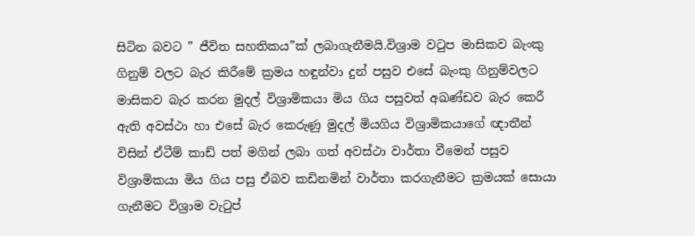සිටින බවට ” ජීවිත සහතිකය”ක් ලබාගැනීමයි.විශ්‍රාම වටුප මාසිකව බැංකු ගිනුම් වලට බැර කිරීමේ ක්‍රමය හඳුන්වා දුන් පසුව එසේ බැංකු ගිනුම්වලට මාසිකව බැර කරන මුදල් විශ්‍රාමිකයා මිය ගිය පසුවත් අඛණ්ඩව බැර කෙරී ඇති අවස්ථා හා එසේ බැර කෙරුණු මුදල් මියගිය විශ්‍රාමිකයාගේ ඥාතීන් විසින් ඒටීම් කාඩ් පත් මගින් ලබා ගත් අවස්ථා වාර්තා වීමෙන් පසුව විශ්‍රාමිකයා මිය ගිය පසු ඒබව කඩිනමින් වාර්තා කරගැනීමට ක්‍රමයක් සොයා ගැනීමට විශ්‍රාම වැටුප්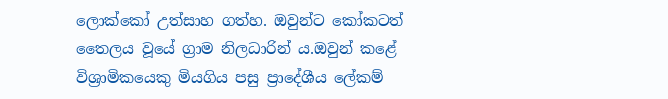ලොක්කෝ උත්සාහ ගත්හ. ඔවුන්ට කෝකටත් තෛලය වූයේ ග්‍රාම නිලධාරින් ය.ඔවුන් කළේ විශ්‍රාමිකයෙකු මියගිය පසු ප්‍රාදේශීය ලේකම්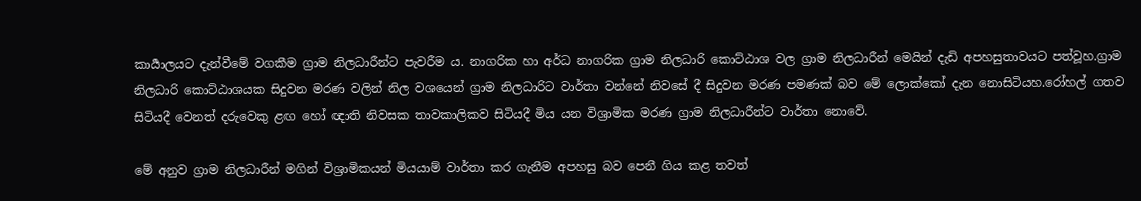කාර්‍යාලයට දැන්වීමේ වගකීම ග්‍රාම නිලධාරීන්ට පැවරීම ය. නාගරික හා අර්ධ නාගරික ග්‍රාම නිලධාරි කොට්ඨාශ වල ග්‍රාම නිලධාරීන් මෙයින් දැඩි අපහසුතාවයට පත්වූහ.ග්‍රාම නිලධාරි කොට්ඨාශයක සිදුවන මරණ වලින් නිල වශයෙන් ග්‍රාම නිලධාරිට වාර්තා වන්නේ නිවසේ දී සිදුවන මරණ පමණක් බව මේ ලොක්කෝ දැන නොසිටියහ.රෝහල් ගතව සිටියදී වෙනත් දරුවෙකු ළඟ හෝ ඥාති නිවසක තාවකාලිකව සිටියදී මිය යන විශ්‍රාමික මරණ ග්‍රාම නිලධාරීන්ට වාර්තා නොවේ.

මේ අනුව ග්‍රාම නිලධාරීන් මගින් විශ්‍රාමිකයන් මියයාම් වාර්තා කර ගැනීම අපහසු බව පෙනී ගිය කළ තවත්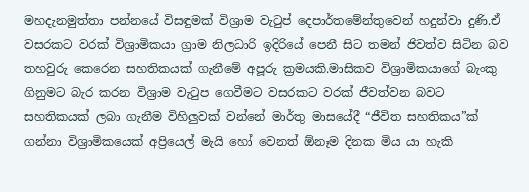මහදැනමුත්තා පන්නයේ විසඳුමක් විශ්‍රාම වැටුප් දෙපාර්තමේන්තුවෙන් හදුන්වා දුණි.ඒ වසරකට වරක් විශ්‍රාමිකයා ග්‍රාම නිලධාරි ඉදිරියේ පෙනී සිට තමන් ජිවත්ව සිටින බව තහවුරු කෙරෙන සහතිකයක් ගැනීමේ අපූරු ක්‍රමයකි.මාසිකව විශ්‍රාමිකයාගේ බැංකු ගිනුමට බැර කරන විශ්‍රාම වැටුප ගෙවීමට වසරකට වරක් ජීවත්වන බවට සහතිකයක් ලබා ගැනීම විහිලුවක් වන්නේ මාර්තු මාසයේදී “ජීවිත සහතිකය”ක් ගන්නා විශ්‍රාමිකයෙක් අප්‍රියෙල් මැයි හෝ වෙනත් ඕනෑම දිනක මිය යා හැකි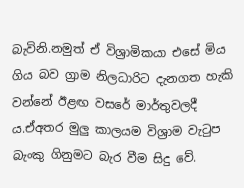බැවිනි.නමුත් ඒ විශ්‍රාමිකයා එසේ මිය ගිය බව ග්‍රාම නිලධාරිට දැනගත හැකි වන්නේ ඊළඟ වසරේ මාර්තුවලදී ය.ඒඅතර මුලු කාලයම විශ්‍රාම වැටුප බැංකු ගිනුමට බැර වීම සිදු වේ.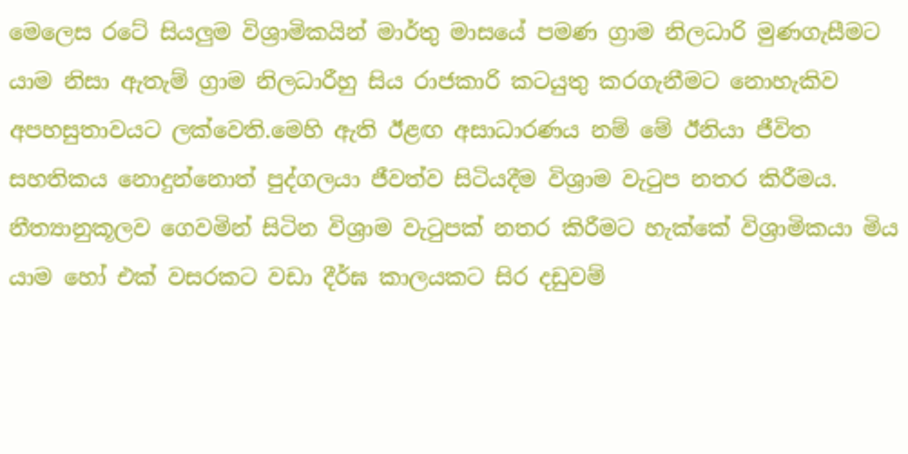මෙලෙස රටේ සියලුම විශ්‍රාමිකයින් මාර්තු මාසයේ පමණ ග්‍රාම නිලධාරි මුණගැසීමට යාම නිසා ඇතැම් ග්‍රාම නිලධාරීහු සිය රාජකාරි කටයුතු කරගැනීමට නොහැකිව අපහසුතාවයට ලක්වෙති.මෙහි ඇති ඊළඟ අසාධාරණය නම් මේ ඊනියා ජීවිත සහතිකය නොදුන්නොත් පුද්ගලයා ජීවත්ව සිටියදීම විශ්‍රාම වැටුප නතර කිරීමය. නීත්‍යානුකූලව ගෙවමින් සිටින විශ්‍රාම වැටුපක් නතර කිරීමට හැක්කේ විශ්‍රාමිකයා මිය යාම හෝ එක් වසරකට වඩා දීර්ඝ කාලයකට සිර දඩුවම්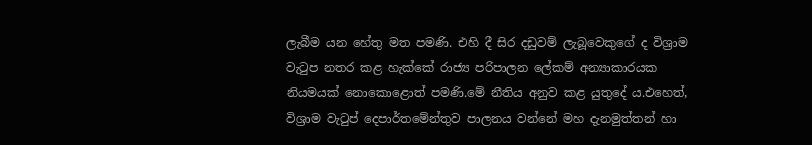ලැබීම යන හේතු මත පමණි. එහි දී සිර දඩුවම් ලැබූවෙකුගේ ද විශ්‍රාම වැටුප නතර කළ හැක්කේ රාජ්‍ය පරිපාලන ලේකම් අන්‍යාකාරයක නියමයක් නොකොළොත් පමණි.මේ නීතිය අනුව කළ යුතුදේ ය.එහෙත්, විශ්‍රාම වැටුප් දෙපාර්තමේන්තුව පාලනය වන්නේ මහ දැනමුත්තන් හා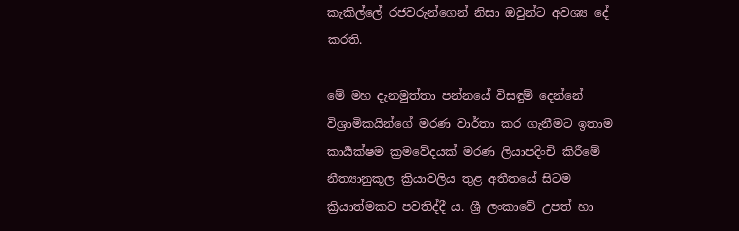කැකිල්ලේ රජවරුන්ගෙන් නිසා ඔවුන්ට අවශ්‍ය දේ කරති.

මේ මහ දැනමුත්තා පන්නයේ විසඳුම් දෙන්නේ විශ්‍රාමිකයින්ගේ මරණ වාර්තා කර ගැනීමට ඉතාම කාර්‍යක්ෂම ක්‍රමවේදයක් මරණ ලියාපදිංචි කිරීමේ නීත්‍යානුකූල ක්‍රියාවලිය තුළ අතීතයේ සිටම ක්‍රියාත්මකව පවතිද්දී ය. ශ්‍රී ලංකාවේ උපත් හා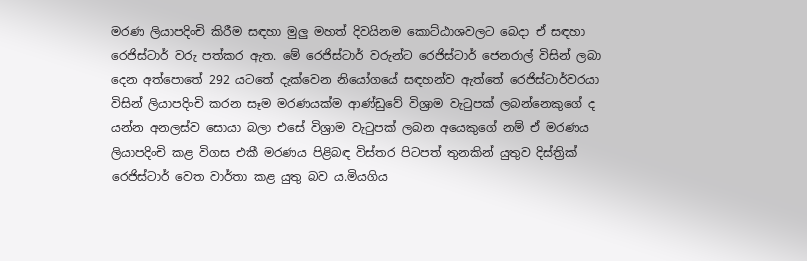මරණ ලියාපදිංචි කිරීම සඳහා මුලු මහත් දිවයිනම කොට්ඨාශවලට බෙදා ඒ සඳහා රෙජිස්ටාර් වරු පත්කර ඇත. මේ රෙජිස්ටාර් වරුන්ට රෙජිස්ටාර් ජෙනරාල් විසින් ලබා දෙන අත්පොතේ 292 යටතේ දැක්වෙන නියෝගයේ සඳහන්ව ඇත්තේ රෙජිස්ටාර්වරයා විසින් ලියාපදිංචි කරන සෑම මරණයක්ම ආණ්ඩුවේ විශ්‍රාම වැටුපක් ලබන්නෙකුගේ ද යන්න අනලස්ව සොයා බලා එසේ විශ්‍රාම වැටුපක් ලබන අයෙකුගේ නම් ඒ මරණය ලියාපදිංචි කළ විගස එකී මරණය පිළිබඳ විස්තර පිටපත් තුනකින්‍ යුතුව දිස්ත්‍රික්‍ රෙජිස්ටාර් වෙත වාර්තා කළ යුතු බව ය.මියගිය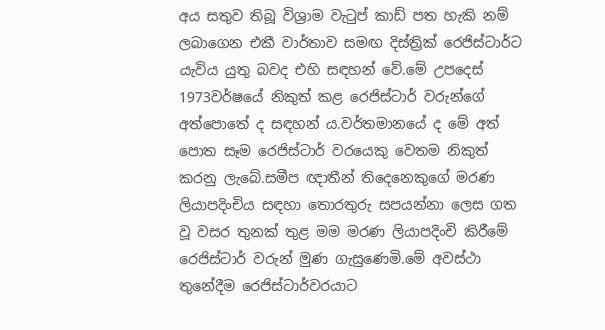අය සතුව තිබූ විශ්‍රාම වැටුප් කාඩ් පත හැකි නම් ලබාගෙන එකී වාර්තාව සමඟ දිස්ත්‍රික්‍ රෙජිස්ටාර්ට යැවිය යුතු බවද එහි සඳහන්‍ වේ.මේ උපදෙස් 1973වර්ෂයේ නිකුත් කළ රෙජිස්ටාර් වරුන්ගේ අත්පොතේ ද සඳහන්‍ ය.වර්තමානයේ ද මේ අත් පොත සෑම රෙජිස්ටාර් වරයෙකු වෙතම නිකුත් කරනු ලැබේ.සමීප ඥාතීන් තිදෙනෙකුගේ මරණ ලියාපදිංචිය සඳහා තොරතුරු සපයන්නා ලෙස ගත වූ වසර තුනක් තුළ මම මරණ ලියාපදිංචි කිරීමේ රෙජිස්ටාර් වරුන් මුණ ගැසුණෙමි.මේ අවස්ථා තුනේදීම රෙජිස්ටාර්වරයාට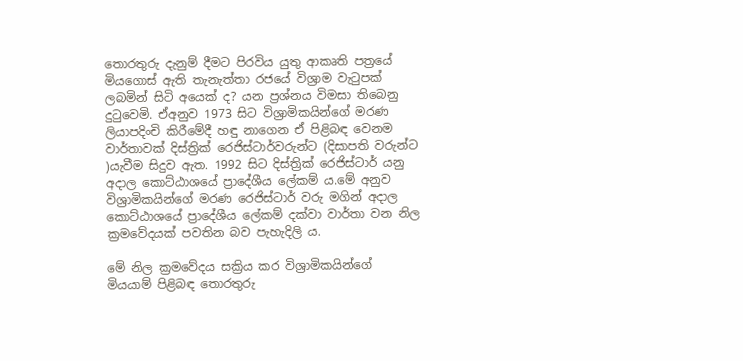තොරතුරු දැනුම් දීමට පිරවිය යුතු ආකෘති පත්‍රයේ මියගොස් ඇති තැනැත්තා රජයේ විශ්‍රාම වැටුපක් ලබමින් සිටි අයෙක් ද? යන ප්‍රශ්නය විමසා තිබෙනු දුටුවෙමි. ඒඅනුව 1973 සිට විශ්‍රාමිකයින්ගේ මරණ ලියාපදිංචි කිරීමේදී හඳු නාගෙන ඒ පිළිබඳ වෙනම වාර්තාවක් දිස්ත්‍රික්‍ රෙජිස්ටාර්වරුන්ට (දිසාපති වරුන්ට )යැවීම සිදුව ඇත. 1992 සිට දිස්ත්‍රික්‍ රෙජිස්ටාර් යනු අදාල කොට්ඨාශයේ ප්‍රාදේශීය ලේකම් ය.මේ අනුව විශ්‍රාමිකයින්ගේ මරණ රෙජිස්ටාර් වරු මගින් අදාල කොට්ඨාශයේ ප්‍රාදේශීය ලේකම් දක්වා වාර්තා වන නිල ක්‍රමවේදයක් පවතින බව පැහැදිලි ය.

මේ නිල ක්‍රමවේදය සක්‍රිය කර විශ්‍රාමිකයින්ගේ මියයාම් පිළිබඳ තොරතුරු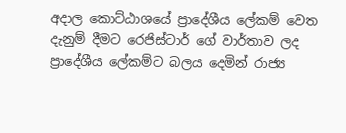අදාල කොට්ඨාශයේ ප්‍රාදේශීය ලේකම් වෙත දැනුම් දීමට රෙජිස්ටාර් ගේ වාර්තාව ලද ප්‍රාදේශීය ලේකම්ට බලය දෙමින්‍ රාජ්‍ය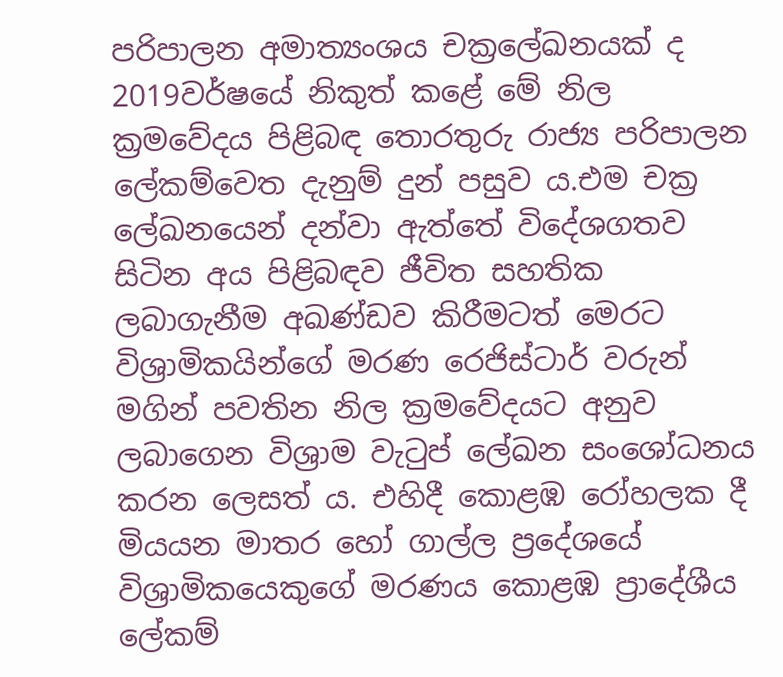පරිපාලන අමාත්‍යංශය චක්‍රලේඛනයක් ද 2019වර්ෂයේ නිකුත් කළේ මේ නිල ක්‍රමවේදය පිළිබඳ තොරතුරු රාජ්‍ය පරිපාලන ලේකම්වෙත දැනුම් දුන් පසුව ය.එම චක්‍ර ලේඛනයෙන් දන්වා ඇත්තේ විදේශගතව සිටින අය පිළිබඳව ජීවිත සහතික ලබාගැනීම අඛණ්ඩව කිරීමටත් මෙරට විශ්‍රාමිකයින්ගේ මරණ රෙජිස්ටාර් වරුන් මගින් පවතින නිල ක්‍රමවේදයට අනුව ලබාගෙන විශ්‍රාම වැටුප් ලේඛන සංශෝධනය කරන ලෙසත්‍ ය. එහිදී කොළඹ රෝහලක දී මියයන මාතර හෝ ගාල්ල ප්‍රදේශයේ විශ්‍රාමිකයෙකුගේ මරණය කොළඹ ප්‍රාදේශීය ලේකම්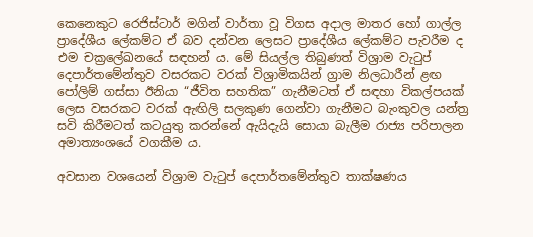කෙනෙකුට රෙජිස්ටාර් මගින් වාර්තා වූ විගස අදාල මාතර හෝ ගාල්ල ප්‍රාදේශීය ලේකම්ට ඒ බව දන්වන ලෙසට ප්‍රාදේශීය ලේකම්ට පැවරීම ද එම චක්‍රලේඛනයේ සඳහන් ය. මේ සියල්ල තිබුණත් විශ්‍රාම වැටුප් දෙපාර්තමේන්තුව වසරකට වරක් විශ්‍රාමිකයින් ග්‍රාම නිලධාරීන් ළඟ පෝලිම් ගස්සා ඊනියා “ජීවිත සහතික” ගැනීමටත් ඒ සඳහා විකල්පයක් ලෙස වසරකට වරක් ඇඟිලි සලකුණ ගෙන්වා ගැනීමට බැංකුවල යන්ත්‍ර සවි කිරීමටත් කටයුතු කරන්නේ ඇයිදැයි සොයා බැලීම රාජ්‍ය පරිපාලන අමාත්‍යංශයේ වගකීම ය.

අවසාන වශයෙන් විශ්‍රාම වැටුප් දෙපාර්තමේන්තුව තාක්ෂණය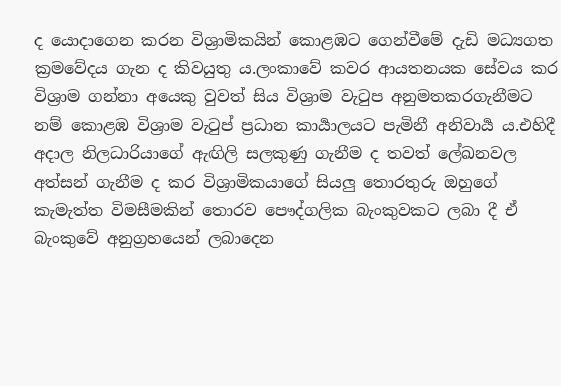ද යොදාගෙන කරන විශ්‍රාමිකයින් කොළඹට ගෙන්වීමේ දැඩි මධ්‍යගත ක්‍රමවේදය ගැන ද කිවයුතු ය.ලංකාවේ කවර ආයතනයක සේවය කර විශ්‍රාම ගන්නා අයෙකු වුවත් සිය විශ්‍රාම වැටුප අනුමතකරගැනීමට නම් කොළඹ විශ්‍රාම වැටුප් ප්‍රධාන කාර්‍යාලයට පැමිනී අනිවාර්‍ය ය.එහිදී අදාල නිලධාරියාගේ ඇඟිලි සලකුණු ගැනීම ද තවත් ලේඛනවල අත්සන් ගැනීම ද කර විශ්‍රාමිකයාගේ සියලු තොරතුරු ඔහුගේ කැමැත්ත විමසීමකින් තොරව පෞද්ගලික බැංකුවකට ලබා දී ඒ බැංකුවේ අනුග්‍රහයෙන් ලබාදෙන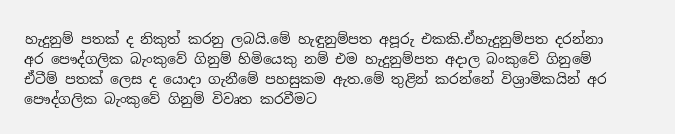හැදුනුම් පතක් ද නිකුත් කරනු ලබයි.මේ හැඳුනුම්පත අපූරු එකකි.ඒහැදුනුම්පත දරන්නා අර පෞද්ගලික බැංකුවේ ගිනුම් හිමියෙකු නම් එම හැදුනුම්පත අදාල බංකුවේ ගිනුමේ ඒටීම් පතක් ලෙස ද යොදා ගැනීමේ පහසුකම ඇත.මේ තුළින් කරන්නේ විශ්‍රාමිකයින් අර පෞද්ගලික බැංකුවේ ගිනුම් විවෘත කරවීමට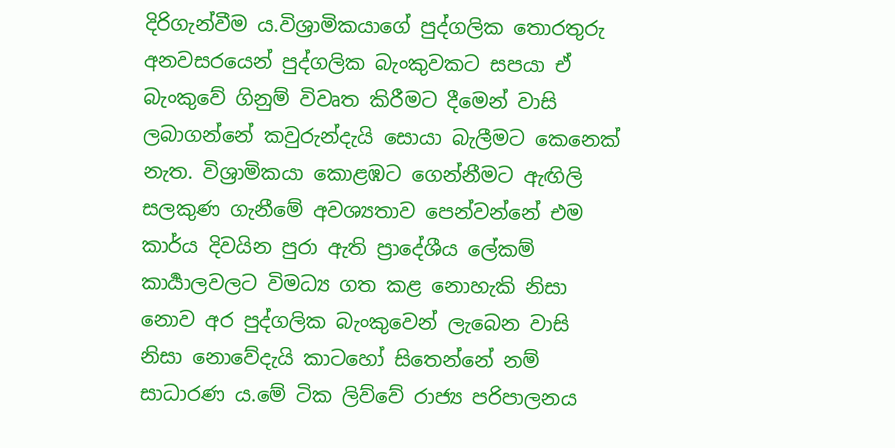දිරිගැන්වීම ය.විශ්‍රාමිකයාගේ පුද්ගලික තොරතුරු අනවසරයෙන් පුද්ගලික බැංකුවකට සපයා ඒ බැංකුවේ ගිනුම් විවෘත කිරීමට දීමෙන් වාසි ලබාගන්නේ කවුරුන්දැයි සොයා බැලීමට කෙනෙක් නැත. විශ්‍රාමිකයා කොළඹට ගෙන්නීමට ඇඟිලි සලකුණ ගැනීමේ අවශ්‍යතාව පෙන්වන්නේ එම කාර්ය දිවයින පුරා ඇති ප්‍රාදේශීය ලේකම් කාර්‍යාලවලට විමධ්‍ය ගත කළ නොහැකි නිසා නොව අර පුද්ගලික බැංකුවෙන් ලැබෙන වාසි නිසා නොවේදැයි කාටහෝ සිතෙන්නේ නම් සාධාරණ ය.මේ ටික ලිව්වේ රාජ්‍ය පරිපාලනය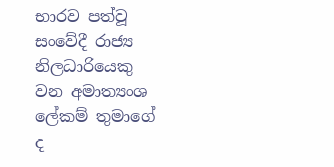භාරව පත්වූ සංවේදී රාජ්‍ය නිලධාරියෙකු වන අමාත්‍යංශ ලේකම් තුමාගේ ද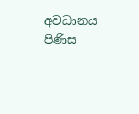අවධානය පිණිස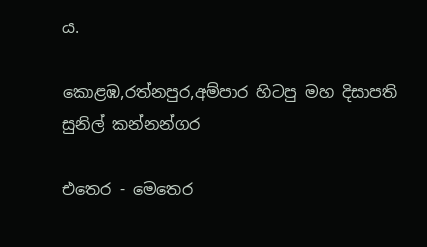ය.

කොළඹ,රත්නපුර,අම්පාර හිටපු මහ දිසාපති සුනිල් කන්නන්ගර

එතෙර - මෙතෙර